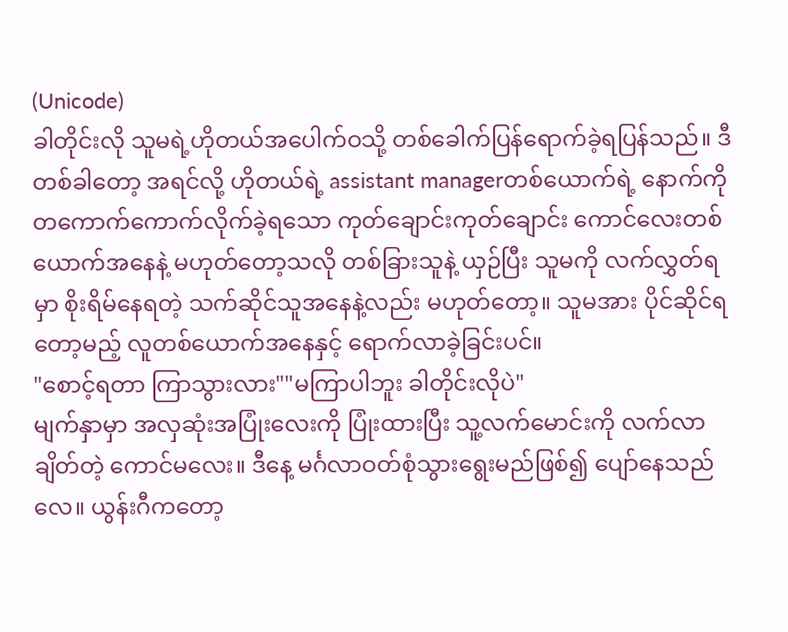(Unicode)
ခါတိုင်းလို သူမရဲ့ဟိုတယ်အပေါက်ဝသို့ တစ်ခေါက်ပြန်ရောက်ခဲ့ရပြန်သည်။ ဒီတစ်ခါတော့ အရင်လို့ ဟိုတယ်ရဲ့ assistant managerတစ်ယောက်ရဲ့ နောက်ကို တကောက်ကောက်လိုက်ခဲ့ရသော ကုတ်ချောင်းကုတ်ချောင်း ကောင်လေးတစ်ယောက်အနေနဲ့ မဟုတ်တော့သလို တစ်ခြားသူနဲ့ ယှဉ်ပြီး သူမကို လက်လွှတ်ရမှာ စိုးရိမ်နေရတဲ့ သက်ဆိုင်သူအနေနဲ့လည်း မဟုတ်တော့။ သူမအား ပိုင်ဆိုင်ရတော့မည့် လူတစ်ယောက်အနေနှင့် ရောက်လာခဲ့ခြင်းပင်။
"စောင့်ရတာ ကြာသွားလား""မကြာပါဘူး ခါတိုင်းလိုပဲ"
မျက်နှာမှာ အလှဆုံးအပြုံးလေးကို ပြုံးထားပြီး သူ့လက်မောင်းကို လက်လာချိတ်တဲ့ ကောင်မလေး။ ဒီနေ့ မင်္ဂလာဝတ်စုံသွားရွေးမည်ဖြစ်၍ ပျော်နေသည်လေ။ ယွန်းဂီကတော့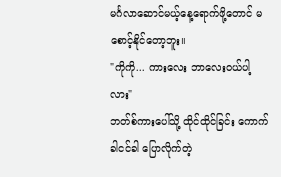မင်္ဂလာဆောင်မယ့်နေ့ရောက်ဖို့တောင် မစောင့်နိုင်တော့ဘူး။
"ကိုကို... ကားလေး ဘာလေးဝယ်ပါ့လား"
ဘတ်စ်ကားပေါ်သို့ ထိုင်ထိုင်ခြင်း ကောက်ခါငင်ခါ ပြောလိုက်တဲ့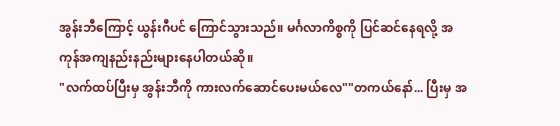အွန်းဘီကြောင့် ယွန်းဂီပင် ကြောင်သွားသည်။ မင်္ဂလာကိစ္စကို ပြင်ဆင်နေရလို့ အကုန်အကျနည်းနည်းများနေပါတယ်ဆို။
"လက်ထပ်ပြီးမှ အွန်းဘီကို ကားလက်ဆောင်ပေးမယ်လေ""တကယ်နော်... ပြီးမှ အ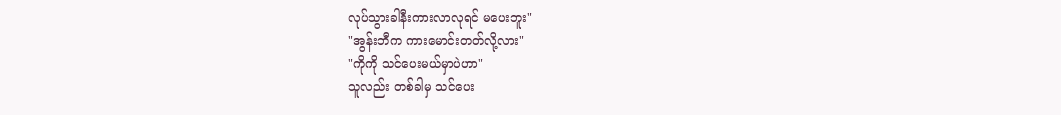လုပ်သွားခါနီးကားလာလုရင် မပေးဘူး"
"အွန်းဘီက ကားမောင်းတတ်လို့လား"
"ကိုကို သင်ပေးမယ်မှာပဲဟာ"
သူလည်း တစ်ခါမှ သင်ပေး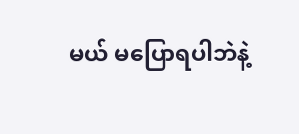မယ် မပြောရပါဘဲနဲ့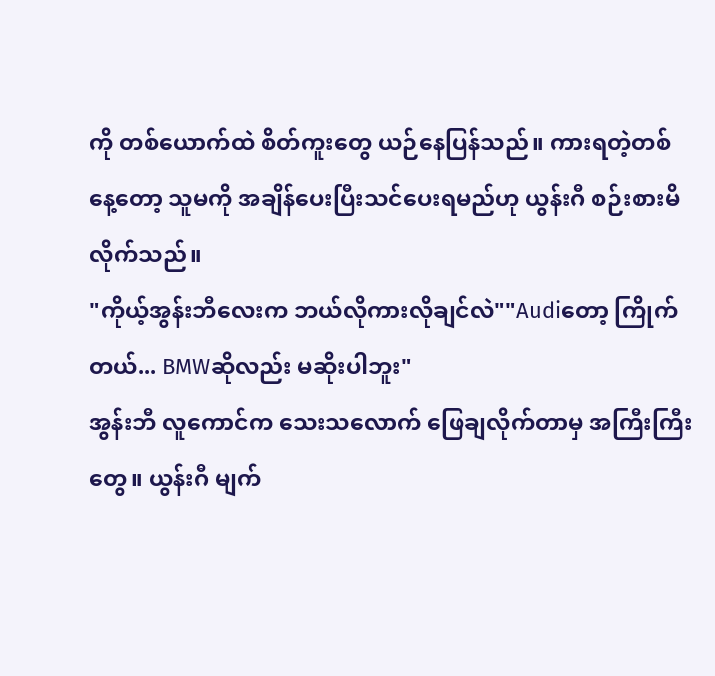ကို တစ်ယောက်ထဲ စိတ်ကူးတွေ ယဉ်နေပြန်သည်။ ကားရတဲ့တစ်နေ့တော့ သူမကို အချိန်ပေးပြီးသင်ပေးရမည်ဟု ယွန်းဂီ စဉ်းစားမိလိုက်သည်။
"ကိုယ့်အွန်းဘီလေးက ဘယ်လိုကားလိုချင်လဲ""Audiတော့ ကြိုက်တယ်... BMWဆိုလည်း မဆိုးပါဘူး"
အွန်းဘီ လူကောင်က သေးသလောက် ဖြေချလိုက်တာမှ အကြီးကြီးတွေ။ ယွန်းဂီ မျက်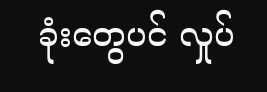ခုံးတွေပင် လှုပ်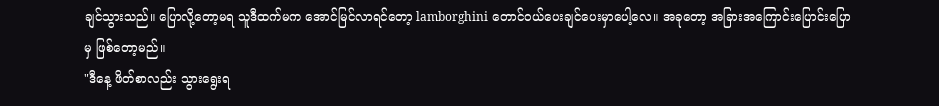ချင်သွားသည်။ ပြောလို့တော့မရ သူဒီထက်မက အောင်မြင်လာရင်တော့ lamborghini တောင်ဝယ်ပေးချင်ပေးမှာပေါ့လေ။ အခုတော့ အခြားအကြောင်းပြောင်းပြောမှ ဖြစ်တော့မည်။
"ဒီနေ့ ဖိတ်စာလည်း သွားရွေးရ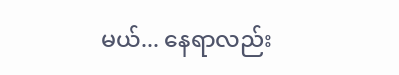မယ်... နေရာလည်း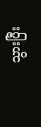သွားပြီး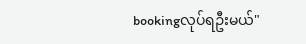bookingလုပ်ရဦးမယ်"